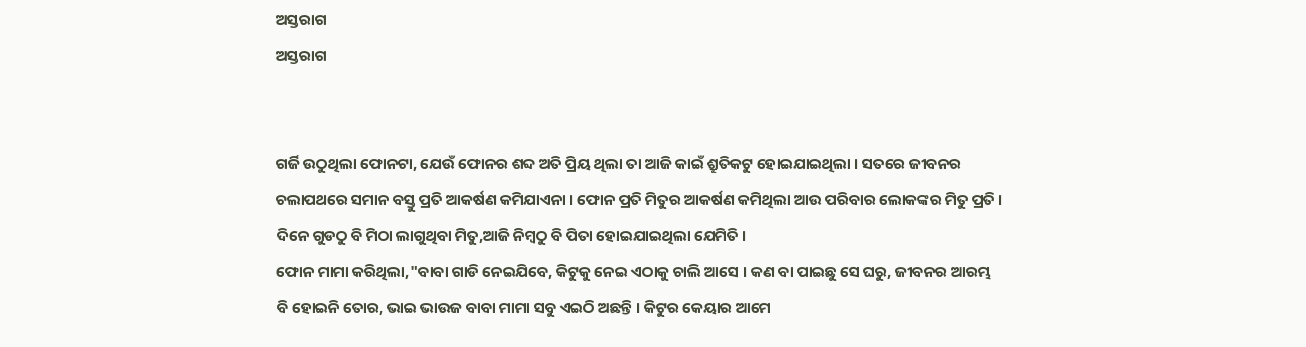ଅସ୍ତରାଗ
ଅସ୍ତରାଗ


ଗର୍ଜି ଉଠୁଥିଲା ଫୋନଟା, ଯେଉଁ ଫୋନର ଶବ୍ଦ ଅତି ପ୍ରିୟ ଥିଲା ତା ଆଜି କାଇଁ ଶ୍ରୁତିକଟୁ ହୋଇଯାଇଥିଲା । ସତରେ ଜୀବନର ଚଲାପଥରେ ସମାନ ବସ୍ତୁ ପ୍ରତି ଆକର୍ଷଣ କମିଯାଏନା । ଫୋନ ପ୍ରତି ମିତୁର ଆକର୍ଷଣ କମିଥିଲା ଆଉ ପରିବାର ଲୋକଙ୍କର ମିତୁ ପ୍ରତି । ଦିନେ ଗୁଡଠୁ ବି ମିଠା ଲାଗୁଥିବା ମିତୁ,ଆଜି ନିମ୍ବଠୁ ବି ପିତା ହୋଇଯାଇଥିଲା ଯେମିତି ।
ଫୋନ ମାମା କରିଥିଲା,"ବାବା ଗାଡି ନେଇଯିବେ, କିଟୁକୁ ନେଇ ଏଠାକୁ ଚାଲି ଆସେ । କଣ ବା ପାଇଛୁ ସେ ଘରୁ, ଜୀବନର ଆରମ୍ଭ ବି ହୋଇନି ତୋର, ଭାଇ ଭାଉଜ ବାବା ମାମା ସବୁ ଏଇଠି ଅଛନ୍ତି । କିଟୁର କେୟାର ଆମେ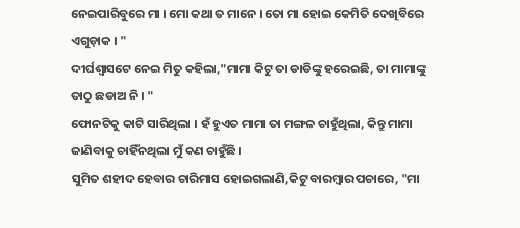ନେଇପାରିବୁରେ ମା । ମୋ କଥା ତ ମାନେ । ତୋ ମା ହୋଇ କେମିତି ଦେଖିବିରେ ଏଗୁଡ଼ାକ । "
ଦୀର୍ଘଶ୍ଵାସଟେ ନେଇ ମିତୁ କହିଲା,"ମାମା କିଟୁ ତା ଡାଡିଙ୍କୁ ହରେଇଛି, ତା ମାମାଙ୍କୁ ତାଠୁ ଛଡାଅ ନି । "
ଫୋନଟିକୁ କାଟି ସାରିଥିଲା । ହଁ ହୁଏତ ମାମା ତା ମଙ୍ଗଳ ଚାହୁଁଥିଲା, କିନ୍ତୁ ମାମା ଜାଣିବାକୁ ଚାହିଁନଥିଲା ମୁଁ କଣ ଚାହୁଁଛି ।
ସୁମିତ ଶହୀଦ ହେବାର ଚାରିମାସ ହୋଇଗଲାଣି,କିଟୁ ବାରମ୍ବାର ପଚାରେ, "ମା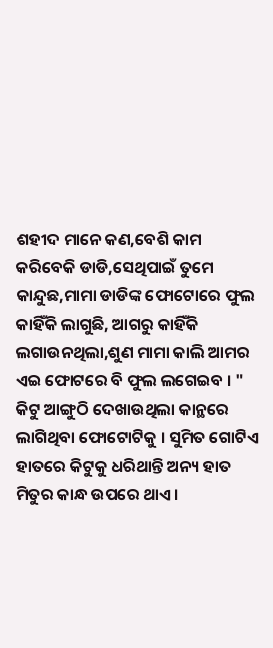ଶହୀଦ ମାନେ କଣ,ବେଶି କାମ କରିବେକି ଡାଡି,ସେଥିପାଇଁ ତୁମେ କାନ୍ଦୁଛ,ମାମା ଡାଡିଙ୍କ ଫୋଟୋରେ ଫୁଲ କାହିଁକି ଲାଗୁଛି, ଆଗରୁ କାହିଁକି ଲଗାଉନଥିଲା,ଶୁଣ ମାମା କାଲି ଆମର ଏଇ ଫୋଟରେ ବି ଫୁଲ ଲଗେଇବ । "
କିଟୁ ଆଙ୍ଗୁଠି ଦେଖାଉଥିଲା କାନ୍ଥରେ ଲାଗିଥିବା ଫୋଟୋଟିକୁ । ସୁମିତ ଗୋଟିଏ ହାତରେ କିଟୁକୁ ଧରିଥାନ୍ତି ଅନ୍ୟ ହାତ ମିତୁର କାନ୍ଧ ଉପରେ ଥାଏ ।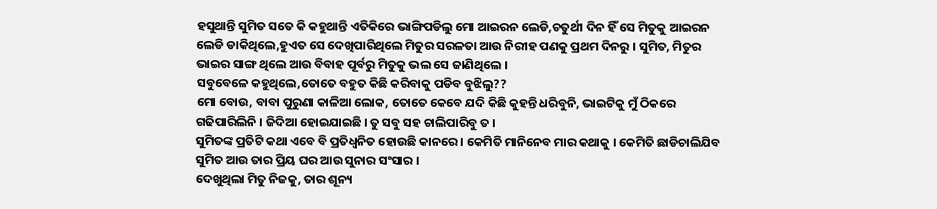ହସୁଥାନ୍ତି ସୁମିତ ସତେ କି କହୁଥାନ୍ତି ଏତିକିରେ ଭାଙ୍ଗିପଡିଲୁ ମୋ ଆଇରନ ଲେଡି,ଚତୁର୍ଥୀ ଦିନ ହିଁ ସେ ମିତୁକୁ ଆଇରନ ଲେଡି ଡାକିଥିଲେ,ହୁଏତ ସେ ଦେଖିପାରିଥିଲେ ମିତୁର ସରଳତା ଆଉ ନିରୀହ ପଣକୁ ପ୍ରଥମ ଦିନରୁ । ସୁମିତ, ମିତୁର ଭାଇର ସାଙ୍ଗ ଥିଲେ ଆଉ ବିବାହ ପୂର୍ବରୁ ମିତୁକୁ ଭଲ ସେ ଜାଣିଥିଲେ ।
ସବୁବେଳେ କହୁଥିଲେ,ତୋତେ ବହୁତ କିଛି କରିବାକୁ ପଡିବ ବୁଝିଲୁ??
ମୋ ବୋଉ, ବାବା ପୁରୁଣା କାଳିଆ ଲୋକ, ତୋତେ କେବେ ଯଦି କିଛି କୁହନ୍ତି ଧରିବୁନି, ଭାଇଟିକୁ ମୁଁ ଠିକରେ ଗଢିପାରିଲିନି । ଜିଦିଆ ହୋଇଯାଇଛି । ତୁ ସବୁ ସହ ଚାଲିପାରିବୁ ତ ।
ସୁମିତଙ୍କ ପ୍ରତିଟି କଥା ଏବେ ବି ପ୍ରତିଧ୍ବନିତ ହୋଉଛି କାନରେ । କେମିତି ମାନିନେବ ମାର କଥାକୁ । କେମିତି ଛାଡିଚାଲିଯିବ ସୁମିତ ଆଉ ତାର ପ୍ରିୟ ଘର ଆଉ ସୁନାର ସଂସାର ।
ଦେଖୁଥିଲା ମିତୁ ନିଜକୁ, ତାର ଶୂନ୍ୟ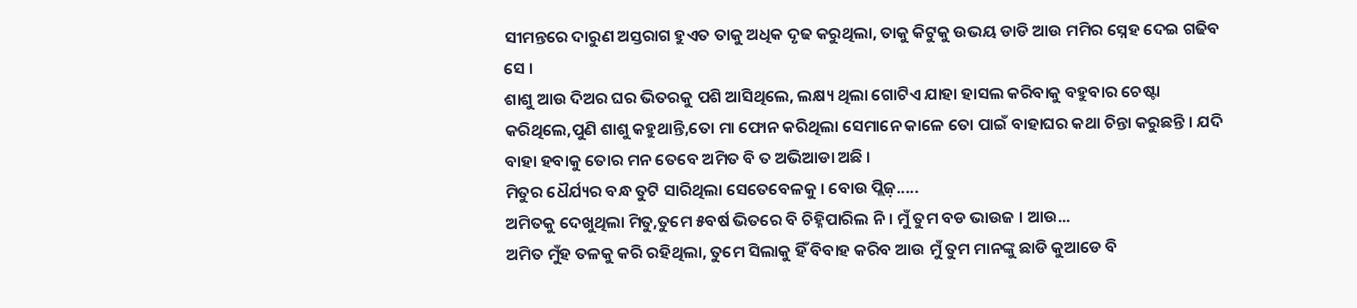ସୀମନ୍ତରେ ଦାରୁଣ ଅସ୍ତରାଗ ହୁଏତ ତାକୁ ଅଧିକ ଦୃଢ କରୁଥିଲା, ତାକୁ କିଟୁକୁ ଉଭୟ ଡାଡି ଆଉ ମମିର ସ୍ନେହ ଦେଇ ଗଢିବ ସେ ।
ଶାଶୁ ଆଉ ଦିଅର ଘର ଭିତରକୁ ପଶି ଆସିଥିଲେ, ଲକ୍ଷ୍ୟ ଥିଲା ଗୋଟିଏ ଯାହା ହାସଲ କରିବାକୁ ବହୁବାର ଚେଷ୍ଟା କରିଥିଲେ,ପୁଣି ଶାଶୁ କହୁଥାନ୍ତି,ତୋ ମା ଫୋନ କରିଥିଲା ସେମାନେ କାଳେ ତୋ ପାଇଁ ବାହାଘର କଥା ଚିନ୍ତା କରୁଛନ୍ତି । ଯଦି ବାହା ହବାକୁ ତୋର ମନ ତେବେ ଅମିତ ବି ତ ଅଭିଆଡା ଅଛି ।
ମିତୁର ଧୈର୍ଯ୍ୟର ବନ୍ଧ ତୁଟି ସାରିଥିଲା ସେତେବେଳକୁ । ବୋଉ ପ୍ଲିଜ଼.....
ଅମିତକୁ ଦେଖୁଥିଲା ମିତୁ,ତୁମେ ୫ବର୍ଷ ଭିତରେ ବି ଚିହ୍ନିପାରିଲ ନି । ମୁଁ ତୁମ ବଡ ଭାଉଜ । ଆଉ...
ଅମିତ ମୁଁହ ତଳକୁ କରି ରହିଥିଲା, ତୁମେ ସିଲାକୁ ହିଁ ବିବାହ କରିବ ଆଉ ମୁଁ ତୁମ ମାନଙ୍କୁ ଛାଡି କୁଆଡେ ବି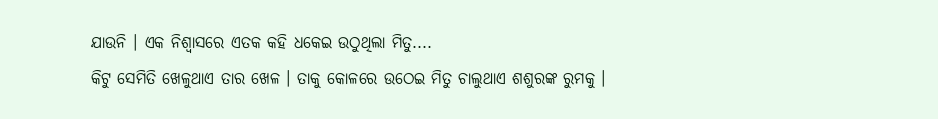ଯାଉନି । ଏକ ନିଶ୍ଵାସରେ ଏତକ କହି ଧକେଇ ଉଠୁଥିଲା ମିତୁ....
କିଟୁ ସେମିତି ଖେଳୁଥାଏ ତାର ଖେଳ । ତାକୁ କୋଳରେ ଉଠେଇ ମିତୁ ଚାଲୁଥାଏ ଶଶୁରଙ୍କ ରୁମକୁ ।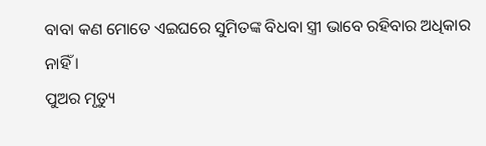ବାବା କଣ ମୋତେ ଏଇଘରେ ସୁମିତଙ୍କ ବିଧବା ସ୍ତ୍ରୀ ଭାବେ ରହିବାର ଅଧିକାର ନାହିଁ ।
ପୁଅର ମୃତ୍ୟୁ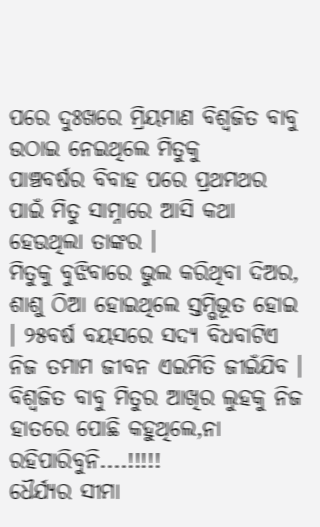ପରେ ଦୁଃଖରେ ମ୍ରିୟମାଣ ବିଶ୍ୱଜିତ ବାବୁ ଉଠାଇ ନେଇଥିଲେ ମିତୁକୁ
ପାଞ୍ଚବର୍ଷର ବିବାହ ପରେ ପ୍ରଥମଥର ପାଇଁ ମିତୁ ସାମ୍ନାରେ ଆସି କଥା ହେଉଥିଲା ତାଙ୍କର ।
ମିତୁକୁ ବୁଝିବାରେ ଭୁଲ କରିଥିବା ଦିଅର, ଶାଶୁ ଠିଆ ହୋଇଥିଲେ ସ୍ତମ୍ଭିଭୂତ ହୋଇ । ୨୫ବର୍ଷ ବୟସରେ ସଦ୍ୟ ବିଧବାଟିଏ ନିଜ ତମାମ ଜୀବନ ଏଇମିତି ଜୀଇଁଯିବ ।
ବିଶ୍ୱଜିତ ବାବୁ ମିତୁର ଆଖିର ଲୁହକୁ ନିଜ ହାତରେ ପୋଛି କହୁଥିଲେ,ନା ରହିପାରିବୁନି....!!!!!
ଧୈର୍ଯ୍ୟର ସୀମା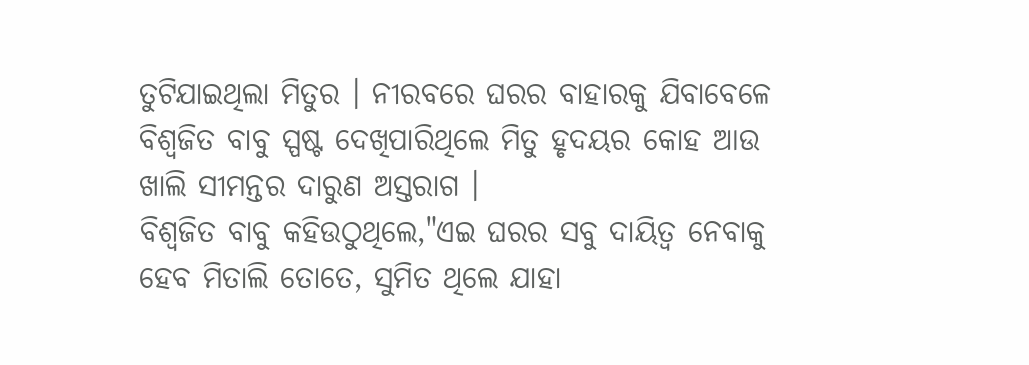ତୁଟିଯାଇଥିଲା ମିତୁର । ନୀରବରେ ଘରର ବାହାରକୁ ଯିବାବେଳେ ବିଶ୍ୱଜିତ ବାବୁ ସ୍ପଷ୍ଟ ଦେଖିପାରିଥିଲେ ମିତୁ ହୃଦୟର କୋହ ଆଉ ଖାଲି ସୀମନ୍ତର ଦାରୁଣ ଅସ୍ତରାଗ ।
ବିଶ୍ଵଜିତ ବାବୁ କହିଉଠୁଥିଲେ,"ଏଇ ଘରର ସବୁ ଦାୟିତ୍ୱ ନେବାକୁ ହେବ ମିତାଲି ତୋତେ, ସୁମିତ ଥିଲେ ଯାହା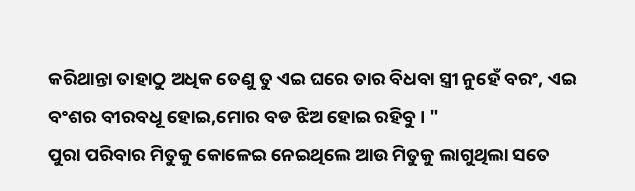କରିଥାନ୍ତା ତାହାଠୁ ଅଧିକ ତେଣୁ ତୁ ଏଇ ଘରେ ତାର ବିଧବା ସ୍ତ୍ରୀ ନୁହେଁ ବରଂ, ଏଇ ବଂଶର ବୀରବଧୂ ହୋଇ,ମୋର ବଡ ଝିଅ ହୋଇ ରହିବୁ । "
ପୁରା ପରିବାର ମିତୁକୁ କୋଳେଇ ନେଇଥିଲେ ଆଉ ମିତୁକୁ ଲାଗୁଥିଲା ସତେ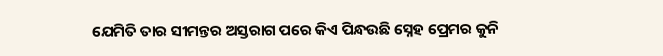ଯେମିତି ତାର ସୀମନ୍ତର ଅସ୍ତରାଗ ପରେ କିଏ ପିନ୍ଧଉଛି ସ୍ନେହ ପ୍ରେମର କୁନି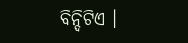ବିନ୍ଦିଟିଏ ।